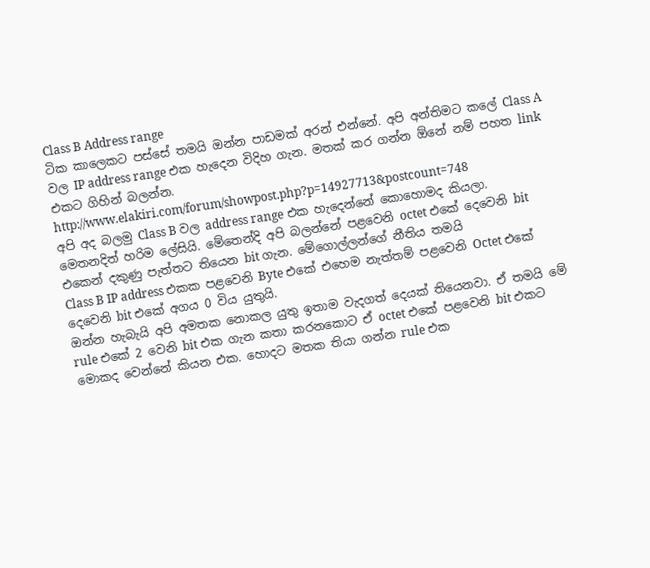Class B Address range
ටික කාලෙකට පස්සේ තමයි ඔන්න පාඩමක් අරන් එන්නේ. අපි අන්තිමට කලේ Class A වල IP address range එක හැදෙන විදිහ ගැන. මතක් කර ගන්න ඕනේ නම් පහත link එකට ගිහින් බලන්න.
http://www.elakiri.com/forum/showpost.php?p=14927713&postcount=748
අපි අද බලමු Class B වල address range එක හැදෙන්නේ කොහොමද කියලා. මෙතනදිත් හරිම ලේසියි. මේතෙන්දි අපි බලන්නේ පළවෙනි octet එකේ දෙවෙනි bit එකෙන් දකුණු පැත්තට තියෙන bit ගැන. මේගොල්ලන්ගේ නීතිය තමයි
Class B IP address එකක පළවෙනි Byte එකේ එහෙම නැත්තම් පළවෙනි Octet එකේ දෙවෙනි bit එකේ අගය 0 විය යුතුයි.
ඔන්න හැබැයි අපි අමතක නොකල යුතු ඉතාම වැදගත් දෙයක් තියෙනවා. ඒ තමයි මේ rule එකේ 2 වෙනි bit එක ගැන කතා කරනකොට ඒ octet එකේ පළවෙනි bit එකට මොකද වෙන්නේ කියන එක. හොදට මතක තියා ගන්න rule එක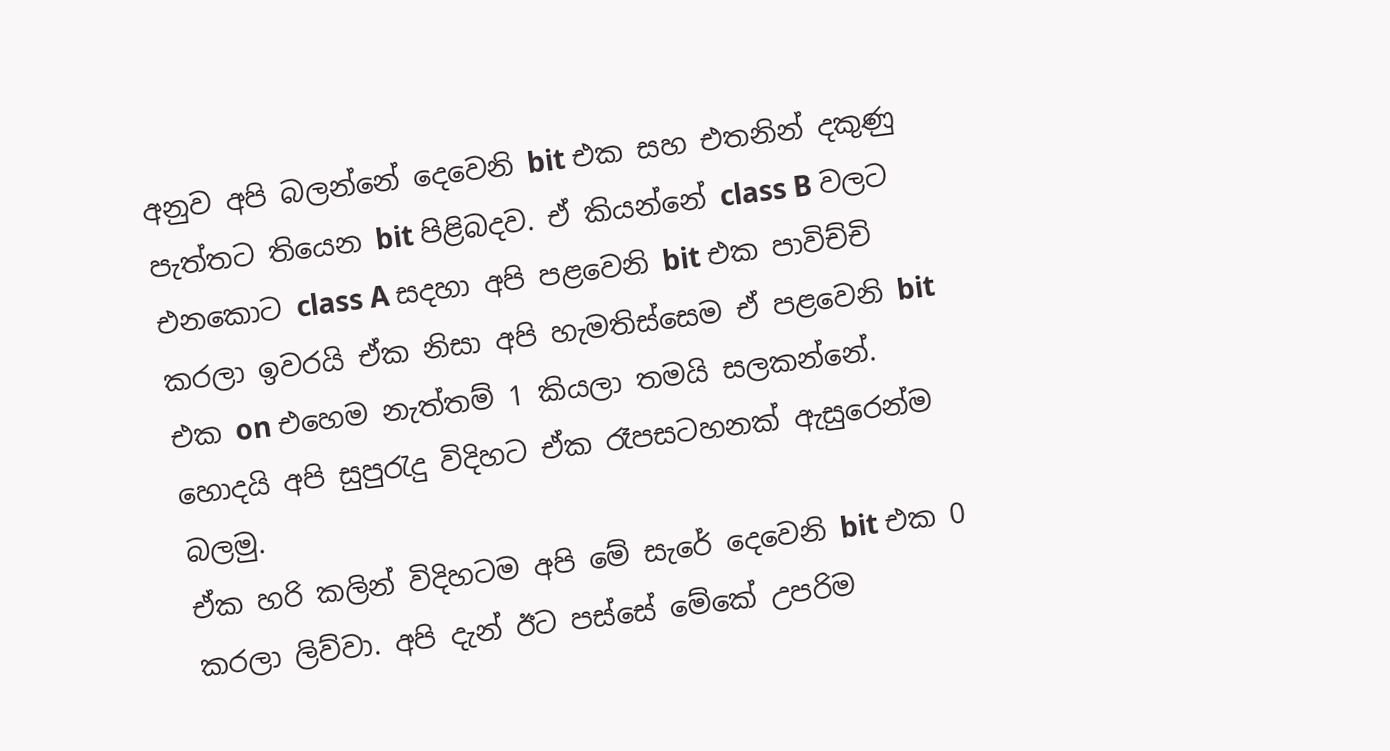අනුව අපි බලන්නේ දෙවෙනි bit එක සහ එතනින් දකුණු පැත්තට තියෙන bit පිළිබදව. ඒ කියන්නේ class B වලට එනකොට class A සදහා අපි පළවෙනි bit එක පාවිච්චි කරලා ඉවරයි ඒක නිසා අපි හැමතිස්සෙම ඒ පළවෙනි bit එක on එහෙම නැත්තම් 1 කියලා තමයි සලකන්නේ. හොදයි අපි සුපුරැදු විදිහට ඒක රෑපසටහනක් ඇසුරෙන්ම බලමු.
ඒක හරි කලින් විදිහටම අපි මේ සැරේ දෙවෙනි bit එක 0 කරලා ලිව්වා. අපි දැන් ඊට පස්සේ මේකේ උපරිම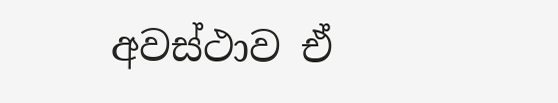අවස්ථාව ඒ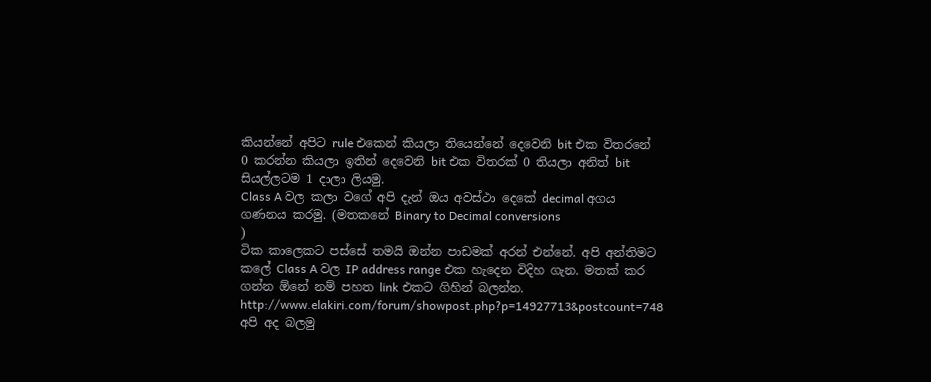කියන්නේ අපිට rule එකෙන් කියලා තියෙන්නේ දෙවෙනි bit එක විතරනේ 0 කරන්න කියලා ඉතින් දෙවෙනි bit එක විතරක් 0 තියලා අනිත් bit සියල්ලටම 1 දාලා ලියමු.
Class A වල කලා වගේ අපි දැන් ඔය අවස්ථා දෙකේ decimal අගය ගණනය කරමු. (මතකනේ Binary to Decimal conversions
)
ටික කාලෙකට පස්සේ තමයි ඔන්න පාඩමක් අරන් එන්නේ. අපි අන්තිමට කලේ Class A වල IP address range එක හැදෙන විදිහ ගැන. මතක් කර ගන්න ඕනේ නම් පහත link එකට ගිහින් බලන්න.
http://www.elakiri.com/forum/showpost.php?p=14927713&postcount=748
අපි අද බලමු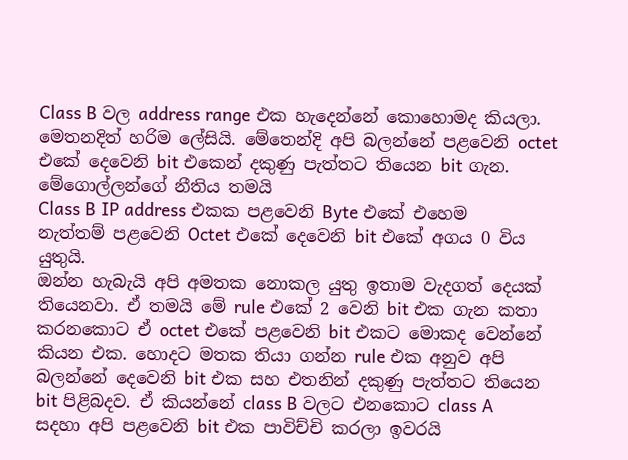Class B වල address range එක හැදෙන්නේ කොහොමද කියලා. මෙතනදිත් හරිම ලේසියි. මේතෙන්දි අපි බලන්නේ පළවෙනි octet එකේ දෙවෙනි bit එකෙන් දකුණු පැත්තට තියෙන bit ගැන. මේගොල්ලන්ගේ නීතිය තමයි
Class B IP address එකක පළවෙනි Byte එකේ එහෙම නැත්තම් පළවෙනි Octet එකේ දෙවෙනි bit එකේ අගය 0 විය යුතුයි.
ඔන්න හැබැයි අපි අමතක නොකල යුතු ඉතාම වැදගත් දෙයක් තියෙනවා. ඒ තමයි මේ rule එකේ 2 වෙනි bit එක ගැන කතා කරනකොට ඒ octet එකේ පළවෙනි bit එකට මොකද වෙන්නේ කියන එක. හොදට මතක තියා ගන්න rule එක අනුව අපි බලන්නේ දෙවෙනි bit එක සහ එතනින් දකුණු පැත්තට තියෙන bit පිළිබදව. ඒ කියන්නේ class B වලට එනකොට class A සදහා අපි පළවෙනි bit එක පාවිච්චි කරලා ඉවරයි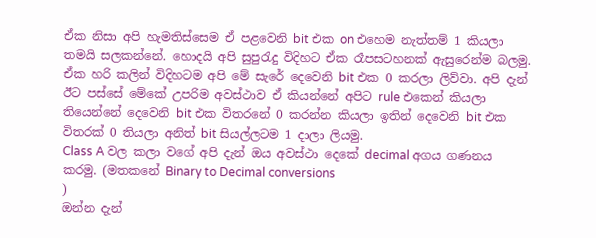ඒක නිසා අපි හැමතිස්සෙම ඒ පළවෙනි bit එක on එහෙම නැත්තම් 1 කියලා තමයි සලකන්නේ. හොදයි අපි සුපුරැදු විදිහට ඒක රෑපසටහනක් ඇසුරෙන්ම බලමු.
ඒක හරි කලින් විදිහටම අපි මේ සැරේ දෙවෙනි bit එක 0 කරලා ලිව්වා. අපි දැන් ඊට පස්සේ මේකේ උපරිම අවස්ථාව ඒ කියන්නේ අපිට rule එකෙන් කියලා තියෙන්නේ දෙවෙනි bit එක විතරනේ 0 කරන්න කියලා ඉතින් දෙවෙනි bit එක විතරක් 0 තියලා අනිත් bit සියල්ලටම 1 දාලා ලියමු.
Class A වල කලා වගේ අපි දැන් ඔය අවස්ථා දෙකේ decimal අගය ගණනය කරමු. (මතකනේ Binary to Decimal conversions
)
ඔන්න දැන්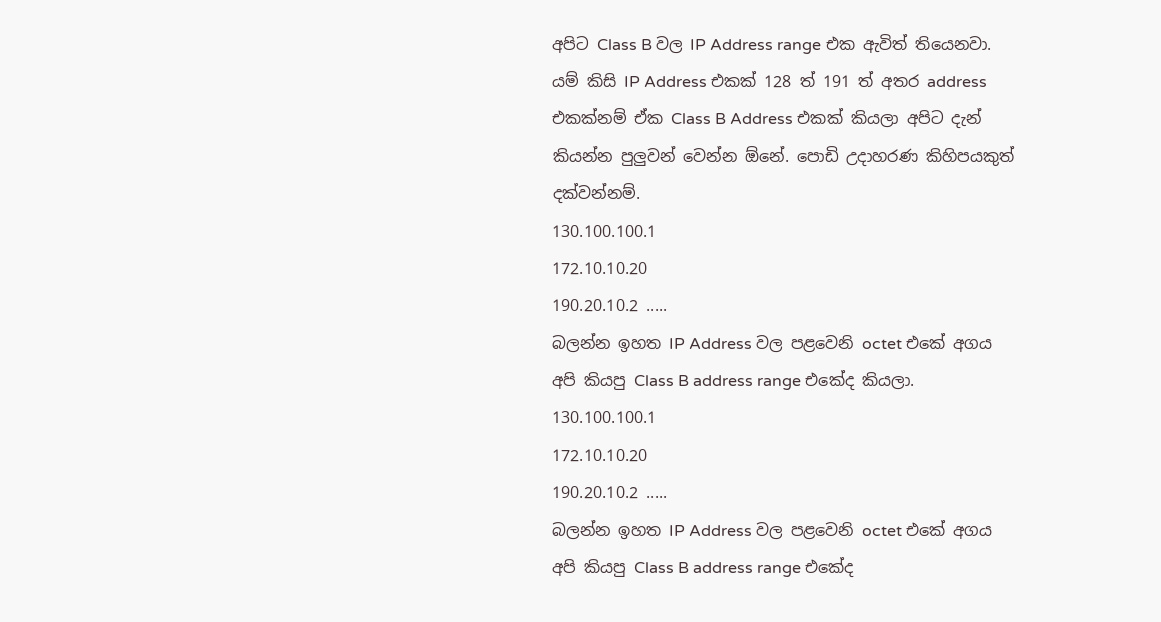අපිට Class B වල IP Address range එක ඇවිත් තියෙනවා. යම් කිසි IP Address එකක් 128 ත් 191 ත් අතර address එකක්නම් ඒක Class B Address එකක් කියලා අපිට දැන් කියන්න පුලුවන් වෙන්න ඕනේ. පොඩි උදාහරණ කිහිපයකුත් දක්වන්නම්.
130.100.100.1
172.10.10.20
190.20.10.2 .....
බලන්න ඉහත IP Address වල පළවෙනි octet එකේ අගය අපි කියපු Class B address range එකේද කියලා.
130.100.100.1
172.10.10.20
190.20.10.2 .....
බලන්න ඉහත IP Address වල පළවෙනි octet එකේ අගය අපි කියපු Class B address range එකේද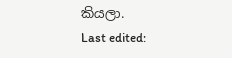කියලා.
Last edited: